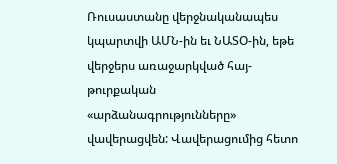Ռուսաստանը վերջնականապես կպարտվի ԱՄՆ-ին եւ ՆԱՏՕ-ին, եթե վերջերս առաջարկված հայ-թուրքական «արձանագրությունները» վավերացվեն: Վավերացումից հետո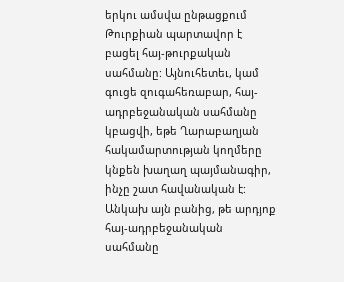երկու ամսվա ընթացքում Թուրքիան պարտավոր է բացել հայ-թուրքական սահմանը: Այնուհետեւ, կամ գուցե զուգահեռաբար, հայ-ադրբեջանական սահմանը կբացվի, եթե Ղարաբաղյան հակամարտության կողմերը կնքեն խաղաղ պայմանագիր, ինչը շատ հավանական է: Անկախ այն բանից, թե արդյոք հայ-ադրբեջանական սահմանը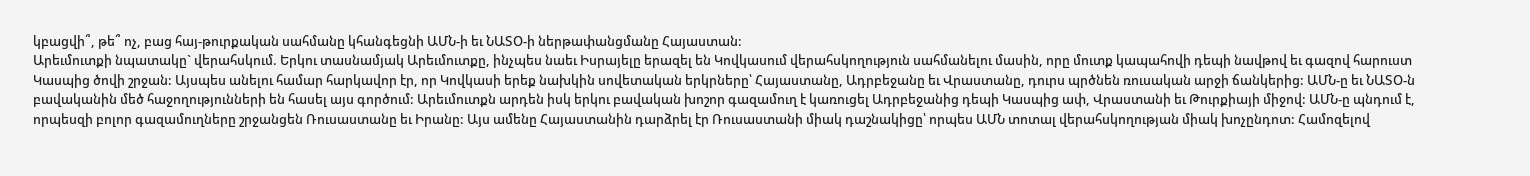կբացվի՞, թե՞ ոչ, բաց հայ-թուրքական սահմանը կհանգեցնի ԱՄՆ-ի եւ ՆԱՏՕ-ի ներթափանցմանը Հայաստան:
Արեւմուտքի նպատակը` վերահսկում. Երկու տասնամյակ Արեւմուտքը, ինչպես նաեւ Իսրայելը երազել են Կովկասում վերահսկողություն սահմանելու մասին, որը մուտք կապահովի դեպի նավթով եւ գազով հարուստ Կասպից ծովի շրջան: Այսպես անելու համար հարկավոր էր, որ Կովկասի երեք նախկին սովետական երկրները՝ Հայաստանը, Ադրբեջանը եւ Վրաստանը, դուրս պրծնեն ռուսական արջի ճանկերից: ԱՄՆ-ը եւ ՆԱՏՕ-ն բավականին մեծ հաջողությունների են հասել այս գործում: Արեւմուտքն արդեն իսկ երկու բավական խոշոր գազամուղ է կառուցել Ադրբեջանից դեպի Կասպից ափ, Վրաստանի եւ Թուրքիայի միջով: ԱՄՆ-ը պնդում է, որպեսզի բոլոր գազամուղները շրջանցեն Ռուսաստանը եւ Իրանը: Այս ամենը Հայաստանին դարձրել էր Ռուսաստանի միակ դաշնակիցը՝ որպես ԱՄՆ տոտալ վերահսկողության միակ խոչընդոտ: Համոզելով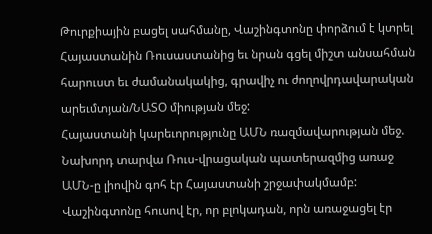Թուրքիային բացել սահմանը, Վաշինգտոնը փորձում է կտրել Հայաստանին Ռուսաստանից եւ նրան գցել միշտ անսահման հարուստ եւ ժամանակակից, գրավիչ ու ժողովրդավարական արեւմտյան/ՆԱՏՕ միության մեջ:
Հայաստանի կարեւորությունը ԱՄՆ ռազմավարության մեջ. Նախորդ տարվա Ռուս-վրացական պատերազմից առաջ ԱՄՆ-ը լիովին գոհ էր Հայաստանի շրջափակմամբ: Վաշինգտոնը հուսով էր, որ բլոկադան, որն առաջացել էր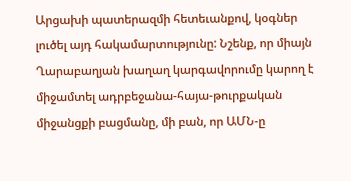Արցախի պատերազմի հետեւանքով, կօգներ լուծել այդ հակամարտությունը: Նշենք, որ միայն Ղարաբաղյան խաղաղ կարգավորումը կարող է միջամտել ադրբեջանա-հայա-թուրքական միջանցքի բացմանը, մի բան, որ ԱՄՆ-ը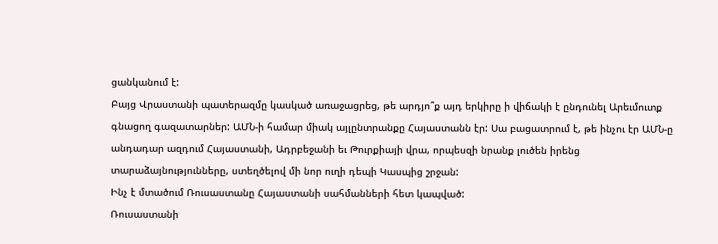ցանկանում է:
Բայց Վրաստանի պատերազմը կասկած առաջացրեց, թե արդյո՞ք այդ երկիրը ի վիճակի է ընդունել Արեւմուտք գնացող գազատարներ: ԱՄՆ-ի համար միակ այլընտրանքը Հայաստանն էր: Սա բացատրում է, թե ինչու էր ԱՄՆ-ը անդադար ազդում Հայաստանի, Ադրբեջանի եւ Թուրքիայի վրա, որպեսզի նրանք լուծեն իրենց տարաձայնությունները, ստեղծելով մի նոր ուղի դեպի Կասպից շրջան:
Ինչ է մտածում Ռուսաստանը Հայաստանի սահմանների հետ կապված:
Ռուսաստանի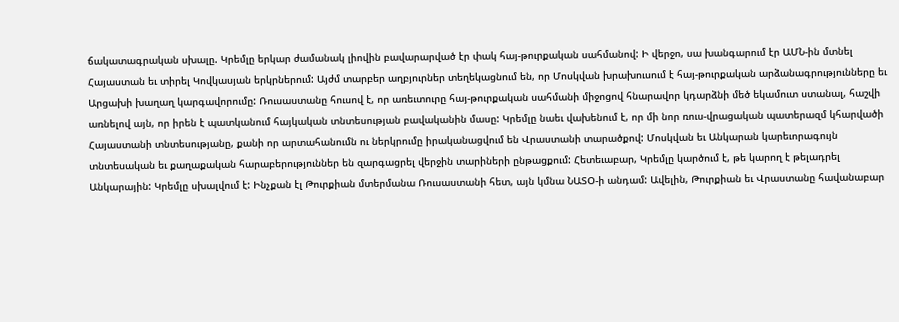ճակատագրական սխալը. Կրեմլը երկար ժամանակ լիովին բավարարված էր փակ հայ-թուրքական սահմանով: Ի վերջո, սա խանգարում էր ԱՄՆ-ին մտնել Հայաստան եւ տիրել Կովկասյան երկրներում: Այժմ տարբեր աղբյուրներ տեղեկացնում են, որ Մոսկվան խրախուսում է հայ-թուրքական արձանագրությունները եւ Արցախի խաղաղ կարգավորումը: Ռուսաստանը հուսով է, որ առեւտուրը հայ-թուրքական սահմանի միջոցով հնարավոր կդարձնի մեծ եկամուտ ստանալ, հաշվի առնելով այն, որ իրեն է պատկանում հայկական տնտեսության բավականին մասը: Կրեմլը նաեւ վախենում է, որ մի նոր ռուս-վրացական պատերազմ կհարվածի Հայաստանի տնտեսությանը, քանի որ արտահանումն ու ներկրումը իրականացվում են Վրաստանի տարածքով: Մոսկվան եւ Անկարան կարեւորագույն տնտեսական եւ քաղաքական հարաբերություններ են զարգացրել վերջին տարիների ընթացքում: Հետեւաբար, Կրեմլը կարծում է, թե կարող է թելադրել Անկարային: Կրեմլը սխալվում է: Ինչքան էլ Թուրքիան մտերմանա Ռուսաստանի հետ, այն կմնա ՆԱՏՕ-ի անդամ: Ավելին, Թուրքիան եւ Վրաստանը հավանաբար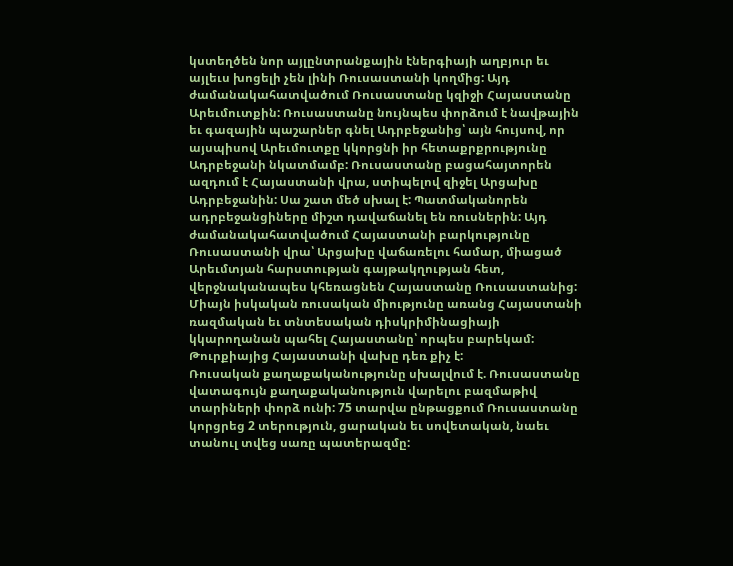կստեղծեն նոր այլընտրանքային էներգիայի աղբյուր եւ այլեւս խոցելի չեն լինի Ռուսաստանի կողմից: Այդ ժամանակահատվածում Ռուսաստանը կզիջի Հայաստանը Արեւմուտքին: Ռուսաստանը նույնպես փորձում է նավթային եւ գազային պաշարներ գնել Ադրբեջանից՝ այն հույսով, որ այսպիսով Արեւմուտքը կկորցնի իր հետաքրքրությունը Ադրբեջանի նկատմամբ: Ռուսաստանը բացահայտորեն ազդում է Հայաստանի վրա, ստիպելով զիջել Արցախը Ադրբեջանին: Սա շատ մեծ սխալ է: Պատմականորեն ադրբեջանցիները միշտ դավաճանել են ռուսներին: Այդ ժամանակահատվածում Հայաստանի բարկությունը Ռուսաստանի վրա՝ Արցախը վաճառելու համար, միացած Արեւմտյան հարստության գայթակղության հետ, վերջնականապես կհեռացնեն Հայաստանը Ռուսաստանից: Միայն իսկական ռուսական միությունը առանց Հայաստանի ռազմական եւ տնտեսական դիսկրիմինացիայի կկարողանան պահել Հայաստանը՝ որպես բարեկամ: Թուրքիայից Հայաստանի վախը դեռ քիչ է:
Ռուսական քաղաքականությունը սխալվում է. Ռուսաստանը վատագույն քաղաքականություն վարելու բազմաթիվ տարիների փորձ ունի: 75 տարվա ընթացքում Ռուսաստանը կորցրեց 2 տերություն, ցարական եւ սովետական, նաեւ տանուլ տվեց սառը պատերազմը: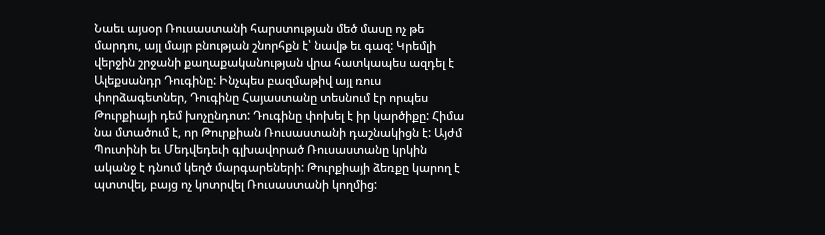Նաեւ այսօր Ռուսաստանի հարստության մեծ մասը ոչ թե մարդու, այլ մայր բնության շնորհքն է՝ նավթ եւ գազ: Կրեմլի վերջին շրջանի քաղաքականության վրա հատկապես ազդել է Ալեքսանդր Դուգինը: Ինչպես բազմաթիվ այլ ռուս փորձագետներ, Դուգինը Հայաստանը տեսնում էր որպես Թուրքիայի դեմ խոչընդոտ: Դուգինը փոխել է իր կարծիքը: Հիմա նա մտածում է, որ Թուրքիան Ռուսաստանի դաշնակիցն է: Այժմ Պուտինի եւ Մեդվեդեւի գլխավորած Ռուսաստանը կրկին ականջ է դնում կեղծ մարգարեների: Թուրքիայի ձեռքը կարող է պտտվել, բայց ոչ կոտրվել Ռուսաստանի կողմից: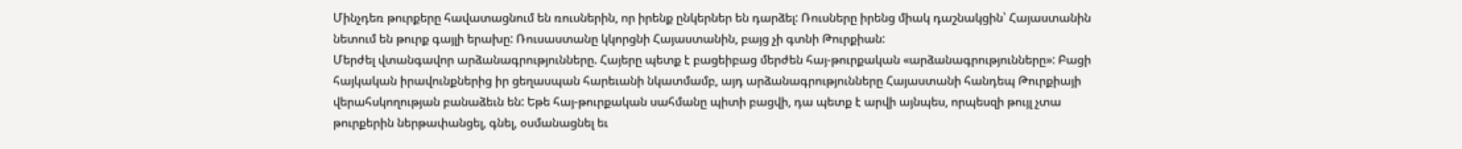Մինչդեռ թուրքերը հավատացնում են ռուսներին, որ իրենք ընկերներ են դարձել: Ռուսները իրենց միակ դաշնակցին՝ Հայաստանին նետում են թուրք գայլի երախը: Ռուսաստանը կկորցնի Հայաստանին, բայց չի գտնի Թուրքիան:
Մերժել վտանգավոր արձանագրությունները. Հայերը պետք է բացեիբաց մերժեն հայ-թուրքական «արձանագրությունները»: Բացի հայկական իրավունքներից իր ցեղասպան հարեւանի նկատմամբ, այդ արձանագրությունները Հայաստանի հանդեպ Թուրքիայի վերահսկողության բանաձեւն են: Եթե հայ-թուրքական սահմանը պիտի բացվի, դա պետք է արվի այնպես, որպեսզի թույլ չտա թուրքերին ներթափանցել, գնել, օսմանացնել եւ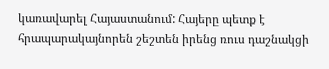կառավարել Հայաստանում: Հայերը պետք է հրապարակայնորեն շեշտեն իրենց ռուս դաշնակցի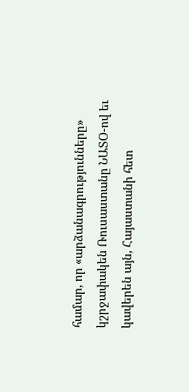համար, որ «արձանագրությունները» կշրջափակեն Ռուսաստանը ՆԱՏՕ-ով եւ կավերեն այն, Հայաստանի հետ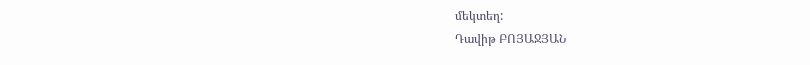մեկտեղ:
Դավիթ ԲՈՅԱՋՅԱՆ